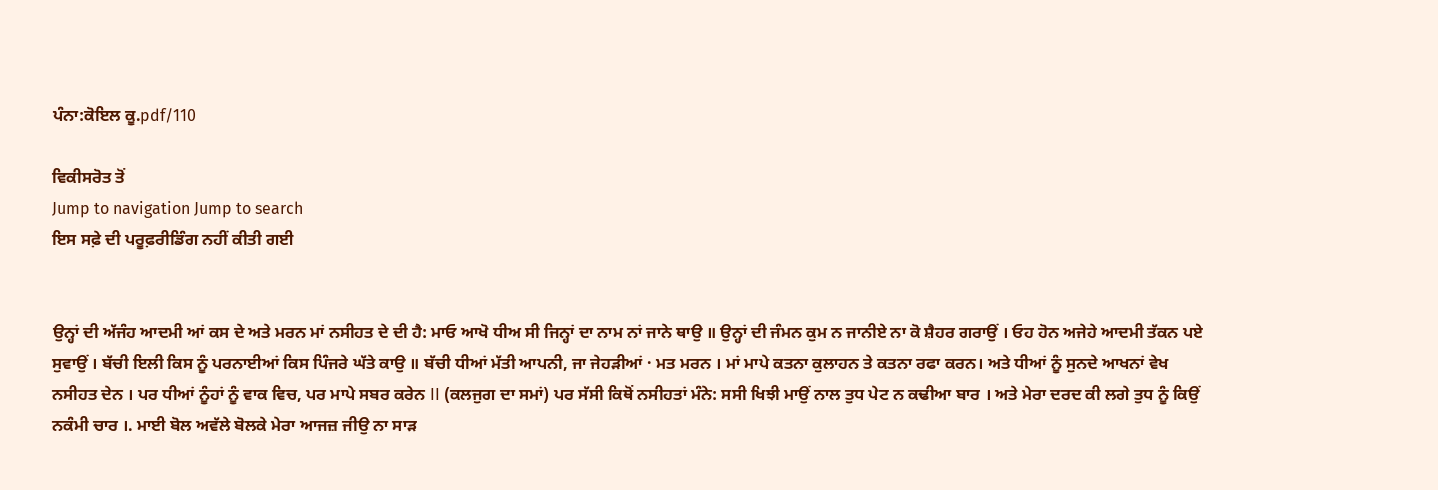ਪੰਨਾ:ਕੋਇਲ ਕੂ.pdf/110

ਵਿਕੀਸਰੋਤ ਤੋਂ
Jump to navigation Jump to search
ਇਸ ਸਫ਼ੇ ਦੀ ਪਰੂਫ਼ਰੀਡਿੰਗ ਨਹੀਂ ਕੀਤੀ ਗਈ


ਉਨ੍ਹਾਂ ਦੀ ਅੱਜੰਹ ਆਦਮੀ ਆਂ ਕਸ ਦੇ ਅਤੇ ਮਰਨ ਮਾਂ ਨਸੀਹਤ ਦੇ ਦੀ ਹੈ: ਮਾਓ ਆਖੋ ਧੀਅ ਸੀ ਜਿਨ੍ਹਾਂ ਦਾ ਨਾਮ ਨਾਂ ਜਾਨੇ ਥਾਉ ॥ ਉਨ੍ਹਾਂ ਦੀ ਜੰਮਨ ਕੁਮ ਨ ਜਾਨੀਏ ਨਾ ਕੋ ਸ਼ੈਹਰ ਗਰਾਉਂ । ਓਹ ਹੋਨ ਅਜੇਹੇ ਆਦਮੀ ਤੱਕਨ ਪਏ ਸੁਵਾਉਂ । ਬੱਚੀ ਇਲੀ ਕਿਸ ਨੂੰ ਪਰਨਾਈਆਂ ਕਿਸ ਪਿੰਜਰੇ ਘੱਤੇ ਕਾਉ ॥ ਬੱਚੀ ਧੀਆਂ ਮੱਤੀ ਆਪਨੀ, ਜਾ ਜੇਹੜੀਆਂ · ਮਤ ਮਰਨ । ਮਾਂ ਮਾਪੇ ਕਤਨਾ ਕੁਲਾਹਨ ਤੇ ਕਤਨਾ ਰਫਾ ਕਰਨ। ਅਤੇ ਧੀਆਂ ਨੂੰ ਸੁਨਦੇ ਆਖਨਾਂ ਵੇਖ ਨਸੀਹਤ ਦੇਨ । ਪਰ ਧੀਆਂ ਨੂੰਹਾਂ ਨੂੰ ਵਾਕ ਵਿਚ, ਪਰ ਮਾਪੇ ਸਬਰ ਕਰੇਨ II (ਕਲਜੁਗ ਦਾ ਸਮਾਂ) ਪਰ ਸੱਸੀ ਕਿਥੋਂ ਨਸੀਹਤਾਂ ਮੰਨੇ: ਸਸੀ ਖਿਝੀ ਮਾਉਂ ਨਾਲ ਤੁਧ ਪੇਟ ਨ ਕਢੀਆ ਬਾਰ । ਅਤੇ ਮੇਰਾ ਦਰਦ ਕੀ ਲਗੇ ਤੁਧ ਨੂੰ ਕਿਉਂ ਨਕੰਮੀ ਚਾਰ ।. ਮਾਈ ਬੋਲ ਅਵੱਲੇ ਬੋਲਕੇ ਮੇਰਾ ਆਜਜ਼ ਜੀਉ ਨਾ ਸਾੜ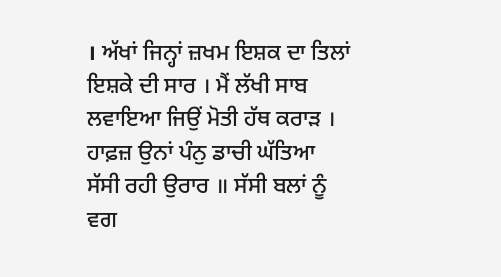। ਅੱਖਾਂ ਜਿਨ੍ਹਾਂ ਜ਼ਖਮ ਇਸ਼ਕ ਦਾ ਤਿਲਾਂ ਇਸ਼ਕੇ ਦੀ ਸਾਰ । ਮੈਂ ਲੱਖੀ ਸਾਬ ਲਵਾਇਆ ਜਿਉਂ ਮੋਤੀ ਹੱਥ ਕਰਾੜ । ਹਾਫ਼ਜ਼ ਉਨਾਂ ਪੰਨੁ ਡਾਚੀ ਘੱਤਿਆ ਸੱਸੀ ਰਹੀ ਉਰਾਰ ॥ ਸੱਸੀ ਬਲਾਂ ਨੂੰ ਵਗ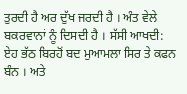ਤੁਰਦੀ ਹੈ ਅਰ ਦੁੱਖ ਜਰਦੀ ਹੈ । ਅੰਤ ਵੇਲੇ ਬਕਰਵਾਨਾਂ ਨੂੰ ਦਿਸਦੀ ਹੈ । ਸੱਸੀ ਆਖਦੀ: ਏਹ ਭੱਠ ਬਿਰਹੋਂ ਬਦ ਮੁਆਮਲਾ ਸਿਰ ਤੇ ਕਫਨ ਬੰਨ । ਅਤੇ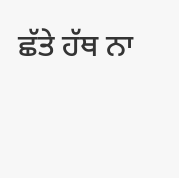ਛੱਤੇ ਹੱਥ ਨਾ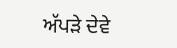ਅੱਪੜੇ ਦੇਵੇ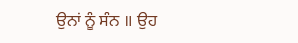ਉਨਾਂ ਨੂੰ ਸੰਨ ॥ ਉਹ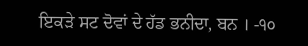ਇਕੜੇ ਸਟ ਦੋਵਾਂ ਦੇ ਹੱਡ ਭਨੀਦਾ, ਬਨ । -੧੦